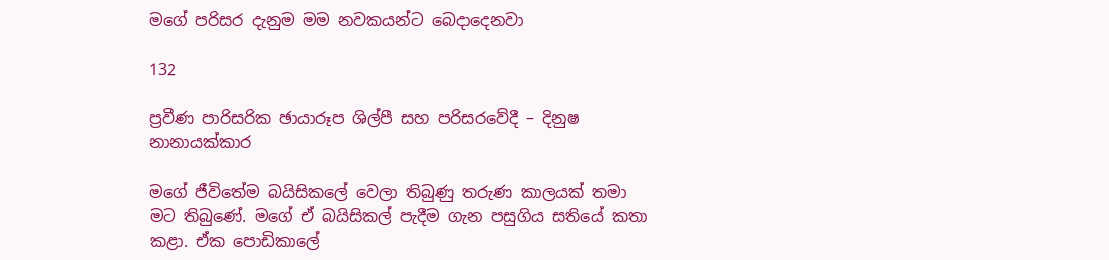මගේ පරිසර දැනුම මම නවකයන්ට බෙදාදෙනවා

132

ප්‍රවීණ පාරිසරික ඡායාරූප ශිල්පී සහ පරිසරවේදී – දිනුෂ නානායක්කාර

මගේ ජීවිතේම බයිසිකලේ වෙලා තිබුණු තරුණ කාලයක් තමා මට තිබුණේ. මගේ ඒ බයිසිකල් පැදීම ගැන පසුගිය සතියේ කතා කළා. ඒක පොඩිකාලේ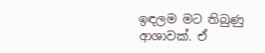ඉඳලම මට තිබුණු ආශාවක්. ඒ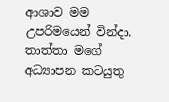ආශාව මම උපරිමයෙන් වින්දා. තාත්තා මගේ අධ්‍යාපන කටයුතු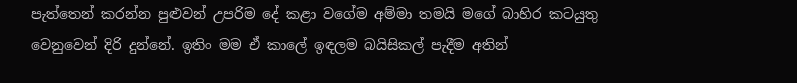පැත්තෙන් කරන්න පුළුවන් උපරිම දේ කළා වගේම අම්මා තමයි මගේ බාහිර කටයුතු වෙනුවෙන් දිරි දුන්නේ. ඉතිං මම ඒ කාලේ ඉඳලම බයිසිකල් පැදීම අතින්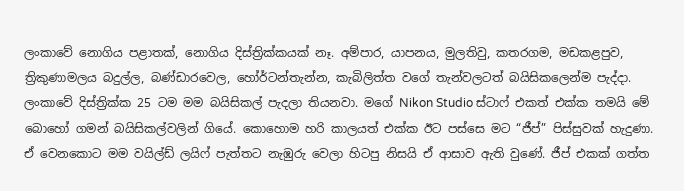ලංකාවේ නොගිය පළාතක්, නොගිය දිස්ත්‍රික්කයක් නෑ. අම්පාර, යාපනය, මුලතිවු, කතරගම, මඩකළපුව, ත්‍රිකුණාමලය බදුල්ල, බණ්ඩාරවෙල, හෝර්ටන්තැන්න, කැබිලිත්ත වගේ තැන්වලටත් බයිසිකලෙන්ම පැද්දා. ලංකාවේ දිස්ත්‍රික්ක 25 ටම මම බයිසිකල් පැදලා තියනවා. මගේ Nikon Studio ස්ටාෆ් එකත් එක්ක තමයි මේ බොහෝ ගමන් බයිසිකල්වලින් ගියේ. කොහොම හරි කාලයත් එක්ක ඊට පස්සෙ මට “ජීප්” පිස්සුවක් හැදුණා. ඒ වෙනකොට මම වයිල්ඩ් ලයිෆ් පැත්තට නැඹුරු වෙලා හිටපු නිසයි ඒ ආසාව ඇති වුණේ. ජීප් එකක් ගත්ත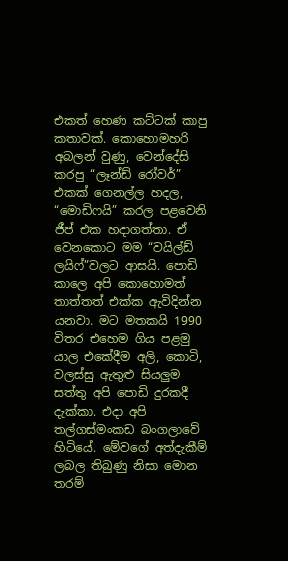එකත් හෙණ කට්ටක් කාපු කතාවක්. කොහොමහරි අබලන් වුණු, වෙන්දේසි කරපු “ලෑන්ඩ් රෝවර්” එකක් ගෙනල්ල හදල, “මොඩිෆයි” කරල පළවෙනි ජීප් එක හදාගත්තා. ඒ වෙනකොට මම “වයිල්ඩ් ලයිෆ්”වලට ආසයි. පොඩි කාලෙ අපි කොහොමත් තාත්තත් එක්ක ඇවිදින්න යනවා. මට මතකයි 1990 විතර එහෙම ගිය පළමු යාල එකේදීම අලි, කොටි, වලස්සු ඇතුළු සියලුම සත්තු අපි පොඩි දුරකදී දැක්කා. එදා අපි තල්ගස්මංකඩ බංගලාවේ හිටියේ. මේවගේ අත්දැකීම් ලබල තිබුණු නිසා මොන තරම්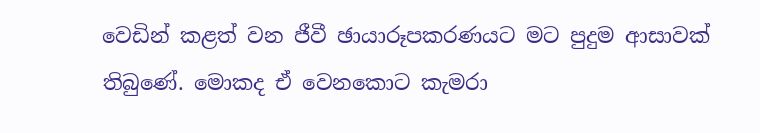වෙඩින් කළත් වන ජීවී ඡායාරූපකරණයට මට පුදුම ආසාවක් තිබුණේ. මොකද ඒ වෙනකොට කැමරා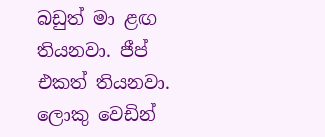බඩුත් මා ළඟ තියනවා. ජීප් එකත් තියනවා. ලොකු වෙඩින්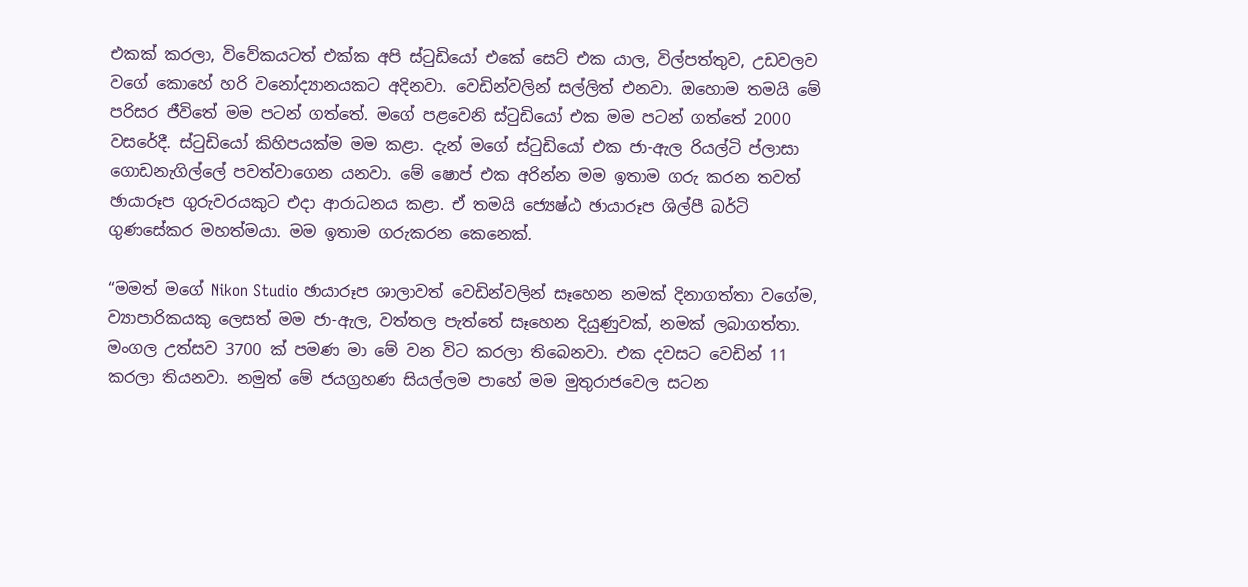එකක් කරලා, විවේකයටත් එක්ක අපි ස්ටුඩියෝ එකේ සෙට් එක යාල, විල්පත්තුව, උඩවලව වගේ කොහේ හරි වනෝද්‍යානයකට අදිනවා. වෙඩින්වලින් සල්ලිත් එනවා. ඔහොම තමයි මේ පරිසර ජීවිතේ මම පටන් ගත්තේ. මගේ පළවෙනි ස්ටුඩියෝ එක මම පටන් ගත්තේ 2000 වසරේදී. ස්ටුඩියෝ කිහිපයක්ම මම කළා. දැන් මගේ ස්ටුඩියෝ එක ජා-ඇල රියල්ටි ප්ලාසා ගොඩනැගිල්ලේ පවත්වාගෙන යනවා. මේ ෂොප් එක අරින්න මම ඉතාම ගරු කරන තවත් ඡායාරූප ගුරුවරයකුට එදා ආරාධනය කළා. ඒ තමයි ජ්‍යෙෂ්ඨ ඡායාරූප ශිල්පී බර්ටි ගුණසේකර මහත්මයා. මම ඉතාම ගරුකරන කෙනෙක්.

“මමත් මගේ Nikon Studio ඡායාරූප ශාලාවත් වෙඩින්වලින් සෑහෙන නමක් දිනාගත්තා වගේම, ව්‍යාපාරිකයකු ලෙසත් මම ජා-ඇල, වත්තල පැත්තේ සෑහෙන දියුණුවක්, නමක් ලබාගත්තා. මංගල උත්සව 3700 ක් පමණ මා මේ වන විට කරලා තිබෙනවා. එක දවසට වෙඩින් 11 කරලා තියනවා. නමුත් මේ ජයග්‍රහණ සියල්ලම පාහේ මම මුතුරාජවෙල සටන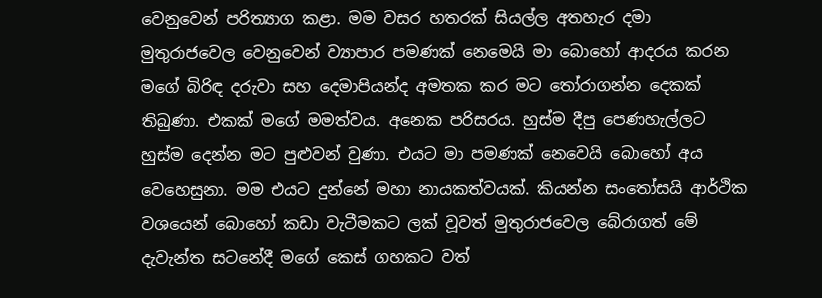වෙනුවෙන් පරිත්‍යාග කළා. මම වසර හතරක් සියල්ල අතහැර දමා මුතුරාජවෙල වෙනුවෙන් ව්‍යාපාර පමණක් නෙමෙයි මා බොහෝ ආදරය කරන මගේ බිරිඳ දරුවා සහ දෙමාපියන්ද අමතක කර මට තෝරාගන්න දෙකක් තිබුණා. එකක් මගේ මමත්වය. අනෙක පරිසරය. හුස්ම දීපු පෙණහැල්ලට හුස්ම දෙන්න මට පුළුවන් වුණා. එයට මා පමණක් නෙවෙයි බොහෝ අය වෙහෙසුනා. මම එයට දුන්නේ මහා නායකත්වයක්. කියන්න සංතෝසයි ආර්ථික වශයෙන් බොහෝ කඩා වැටීමකට ලක් වූවත් මුතුරාජවෙල බේරාගත් මේ දැවැන්ත සටනේදී මගේ කෙස් ගහකට වත්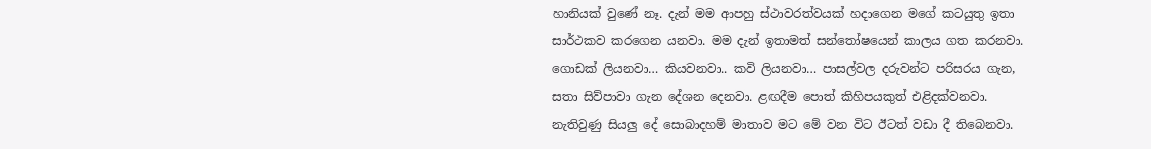හානියක් වුණේ නෑ. දැන් මම ආපහු ස්ථාවරත්වයක් හදාගෙන මගේ කටයුතු ඉතා සාර්ථකව කරගෙන යනවා. මම දැන් ඉතාමත් සන්තෝෂයෙන් කාලය ගත කරනවා. ගොඩක් ලියනවා… කියවනවා.. කවි ලියනවා… පාසල්වල දරුවන්ට පරිසරය ගැන, සතා සිව්පාවා ගැන දේශන දෙනවා. ළඟදීම පොත් කිහිපයකුත් එළිදක්වනවා. නැතිවුණු සියලු දේ සොබාදහම් මාතාව මට මේ වන විට ඊටත් වඩා දී තිබෙනවා.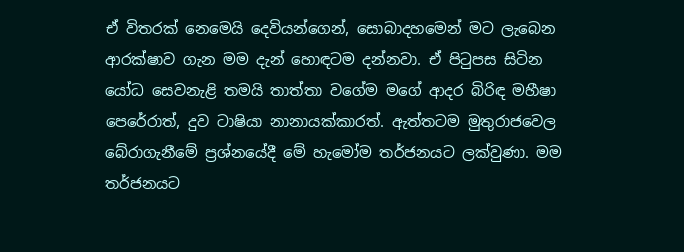ඒ විතරක් නෙමෙයි දෙවියන්ගෙන්, සොබාදහමෙන් මට ලැබෙන ආරක්ෂාව ගැන මම දැන් හොඳටම දන්නවා. ඒ පිටුපස සිටින යෝධ සෙවනැළි තමයි තාත්තා වගේම මගේ ආදර බිරිඳ මහීෂා පෙරේරාත්, දුව ටාෂියා නානායක්කාරත්. ඇත්තටම මුතුරාජවෙල බේරාගැනීමේ ප්‍රශ්නයේදී මේ හැමෝම තර්ජනයට ලක්වුණා. මම තර්ජනයට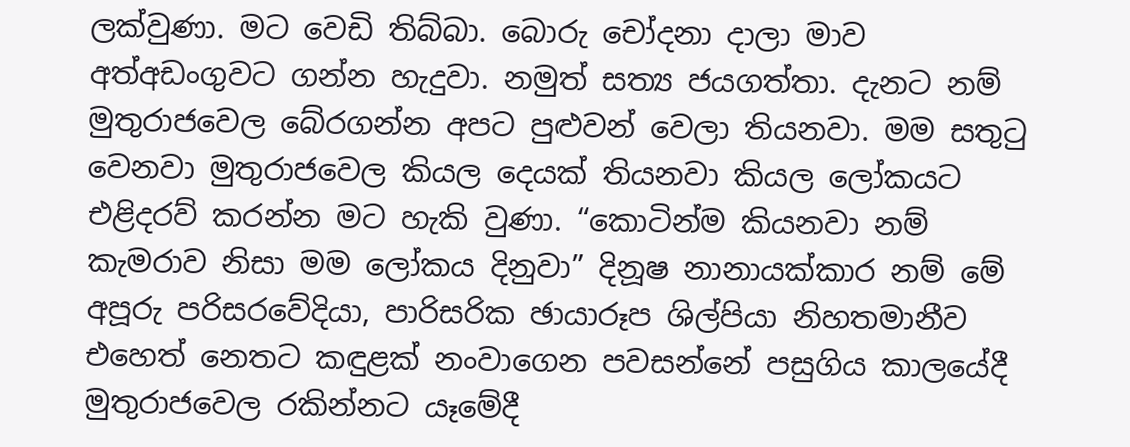ලක්වුණා. මට වෙඩි තිබ්බා. බොරු චෝදනා දාලා මාව අත්අඩංගුවට ගන්න හැදුවා. නමුත් සත්‍ය ජයගත්තා. දැනට නම් මුතුරාජවෙල බේරගන්න අපට පුළුවන් වෙලා තියනවා. මම සතුටු වෙනවා මුතුරාජවෙල කියල දෙයක් තියනවා කියල ලෝකයට එළිදරව් කරන්න මට හැකි වුණා. “කොටින්ම කියනවා නම් කැමරාව නිසා මම ලෝකය දිනුවා” දිනූෂ නානායක්කාර නම් මේ අපූරු පරිසරවේදියා, පාරිසරික ඡායාරූප ශිල්පියා නිහතමානීව එහෙත් නෙතට කඳුළක් නංවාගෙන පවසන්නේ පසුගිය කාලයේදී මුතුරාජවෙල රකින්නට යෑමේදී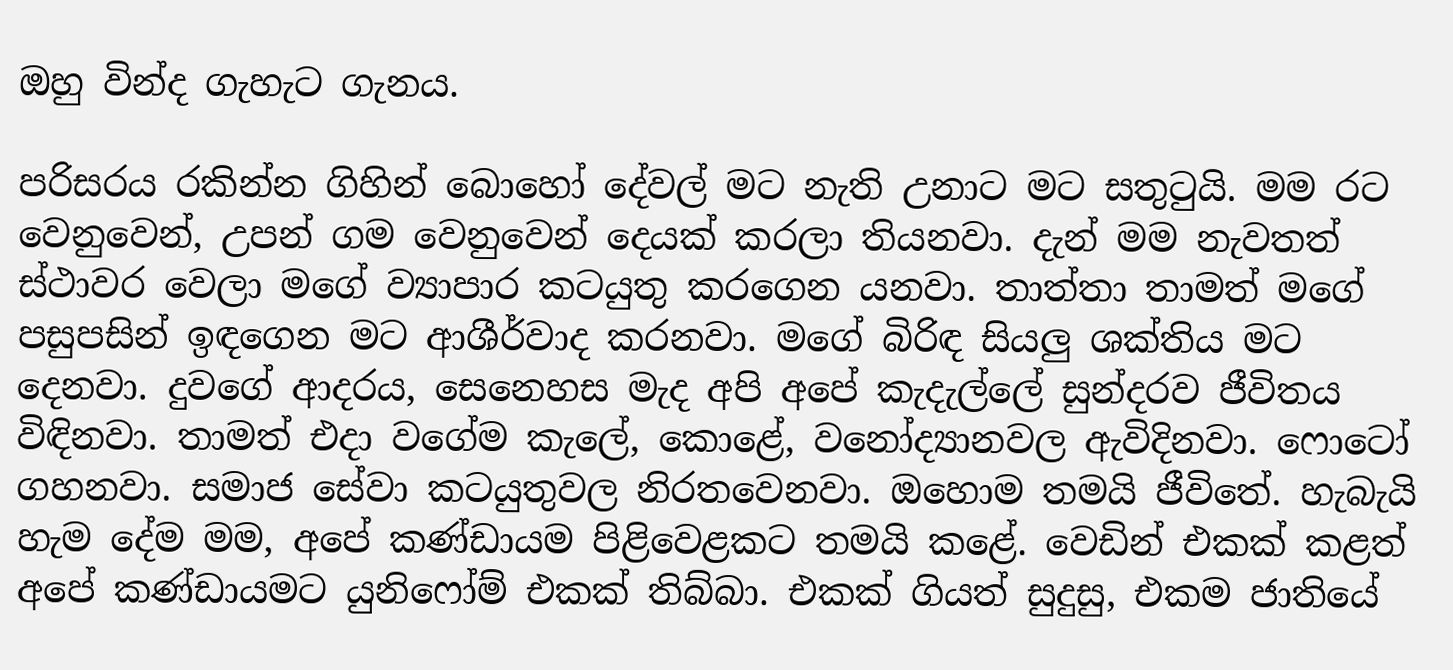ඔහු වින්ද ගැහැට ගැනය.

පරිසරය රකින්න ගිහින් බොහෝ දේවල් මට නැති උනාට මට සතුටුයි. මම රට වෙනුවෙන්, උපන් ගම වෙනුවෙන් දෙයක් කරලා තියනවා. දැන් මම නැවතත් ස්ථාවර වෙලා මගේ ව්‍යාපාර කටයුතු කරගෙන යනවා. තාත්තා තාමත් මගේ පසුපසින් ඉඳගෙන මට ආශීර්වාද කරනවා. මගේ බිරිඳ සියලු ශක්තිය මට දෙනවා. දුවගේ ආදරය, සෙනෙහස මැද අපි අපේ කැදැල්ලේ සුන්දරව ජීවිතය විඳිනවා. තාමත් එදා වගේම කැලේ, කොළේ, වනෝද්‍යානවල ඇවිදිනවා. ෆොටෝ ගහනවා. සමාජ සේවා කටයුතුවල නිරතවෙනවා. ඔහොම තමයි ජීවිතේ. හැබැයි හැම දේම මම, අපේ කණ්ඩායම පිළිවෙළකට තමයි කළේ. වෙඩින් එකක් කළත් අපේ කණ්ඩායමට යුනිෆෝම් එකක් තිබ්බා. එකක් ගියත් සුදුසු, එකම ජාතියේ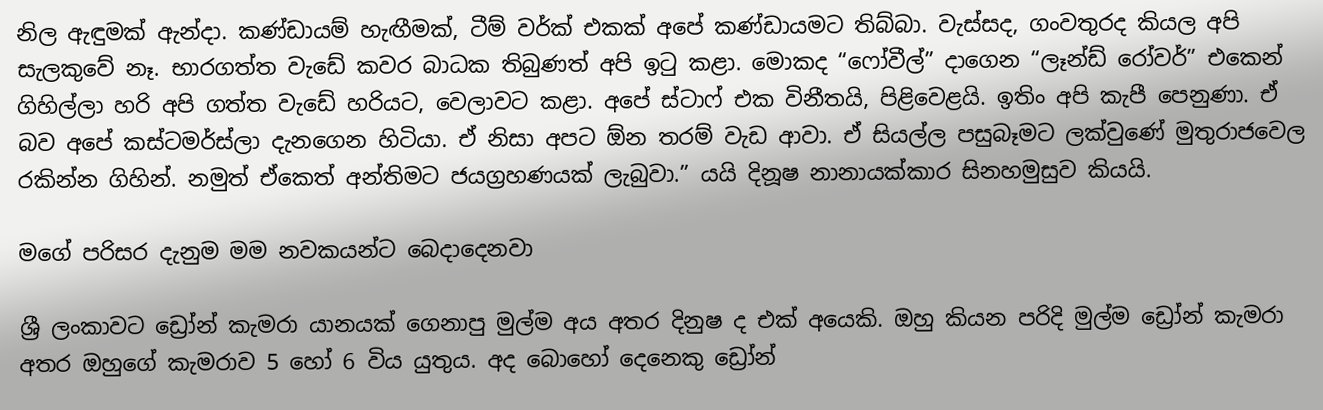නිල ඇඳුමක් ඇන්දා. කණ්ඩායම් හැඟීමක්, ටීම් වර්ක් එකක් අපේ කණ්ඩායමට තිබ්බා. වැස්සද, ගංවතුරද කියල අපි සැලකුවේ නෑ. භාරගත්ත වැඩේ කවර බාධක තිබුණත් අපි ඉටු කළා. මොකද “ෆෝවීල්” දාගෙන “ලෑන්ඩ් රෝවර්” එකෙන් ගිහිල්ලා හරි අපි ගත්ත වැඩේ හරියට, වෙලාවට කළා. අපේ ස්ටාෆ් එක විනීතයි, පිළිවෙළයි. ඉතිං අපි කැපී පෙනුණා. ඒ බව අපේ කස්ටමර්ස්ලා දැනගෙන හිටියා. ඒ නිසා අපට ඕන තරම් වැඩ ආවා. ඒ සියල්ල පසුබෑමට ලක්වුණේ මුතුරාජවෙල රකින්න ගිහින්. නමුත් ඒකෙත් අන්තිමට ජයග්‍රහණයක් ලැබුවා.” යයි දිනූෂ නානායක්කාර සිනහමුසුව කියයි.

මගේ පරිසර දැනුම මම නවකයන්ට බෙදාදෙනවා

ශ්‍රී ලංකාවට ඩ්‍රෝන් කැමරා යානයක් ගෙනාපු මුල්ම අය අතර දිනුෂ ද එක් අයෙකි. ඔහු කියන පරිදි මුල්ම ඩ්‍රෝන් කැමරා අතර ඔහුගේ කැමරාව 5 හෝ 6 විය යුතුය. අද බොහෝ දෙනෙකු ඩ්‍රෝන්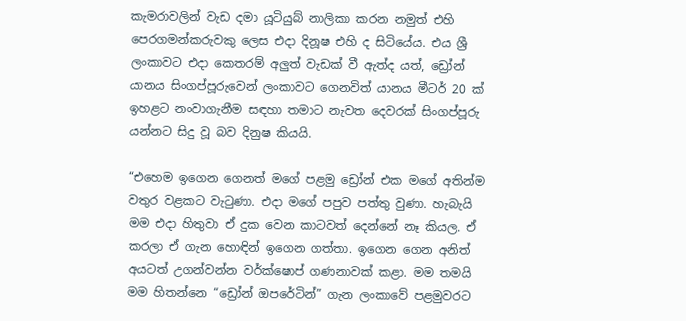කැමරාවලින් වැඩ දමා යූටියුබ් නාලිකා කරන නමුත් එහි පෙරගමන්කරුවකු ලෙස එදා දිනූෂ එහි ද සිටියේය. එය ශ්‍රී ලංකාවට එදා කෙතරම් අලුත් වැඩක් වී ඇත්ද යත්, ඩ්‍රෝන් යානය සිංගප්පූරුවෙන් ලංකාවට ගෙනවිත් යානය මීටර් 20 ක් ඉහළට නංවාගැනීම සඳහා තමාට නැවත දෙවරක් සිංගප්පූරු යන්නට සිදු වූ බව දිනුෂ කියයි.

“එහෙම ඉගෙන ගෙනත් මගේ පළමු ඩ්‍රෝන් එක මගේ අතින්ම වතුර වළකට වැටුණා. එදා මගේ පපුව පත්තු වුණා. හැබැයි මම එදා හිතුවා ඒ දුක වෙන කාටවත් දෙන්නේ නෑ කියල. ඒ කරලා ඒ ගැන හොඳින් ඉගෙන ගත්තා. ඉගෙන ගෙන අනිත් අයටත් උගන්වන්න වර්ක්ෂොප් ගණනාවක් කළා. මම තමයි මම හිතන්නෙ “ඩ්‍රෝන් ඔපරේටින්” ගැන ලංකාවේ පළමුවරට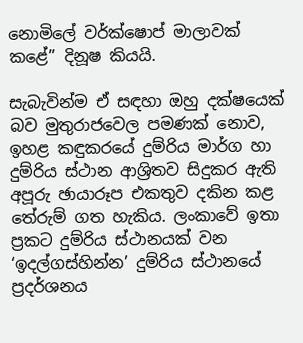නොමිලේ වර්ක්ෂොප් මාලාවක් කළේ” දිනූෂ කියයි.

සැබැවින්ම ඒ සඳහා ඔහු දක්ෂයෙක් බව මුතුරාජවෙල පමණක් නොව, ඉහළ කඳුකරයේ දුම්රිය මාර්ග හා දුම්රිය ස්ථාන ආශ්‍රිතව සිදුකර ඇති අපූරු ඡායාරූප එකතුව දකින කළ තේරුම් ගත හැකිය. ලංකාවේ ඉතා ප්‍රකට දුම්රිය ස්ථානයක් වන ‘ඉදල්ගස්හින්න’ දුම්රිය ස්ථානයේ ප්‍රදර්ශනය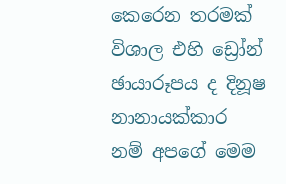කෙරෙන තරමක් විශාල එහි ඩ්‍රෝන් ඡායාරූපය ද දිනූෂ නානායක්කාර නම් අපගේ මෙම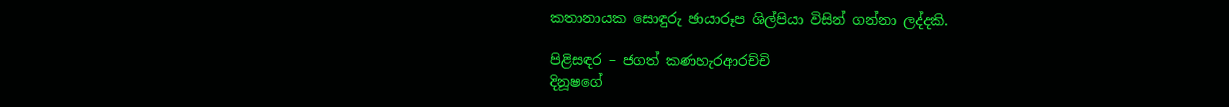කතානායක සොඳුරු ඡායාරූප ශිල්පියා විසින් ගන්නා ලද්දකි.

පිළිසඳර – ජගත් කණහැරආරච්චි
දිනූෂගේ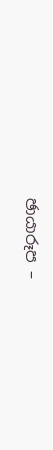ඡායාරූප –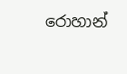රොහාන්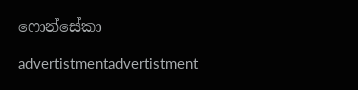ෆොන්සේකා

advertistmentadvertistment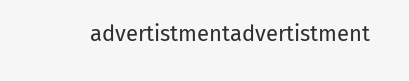advertistmentadvertistment